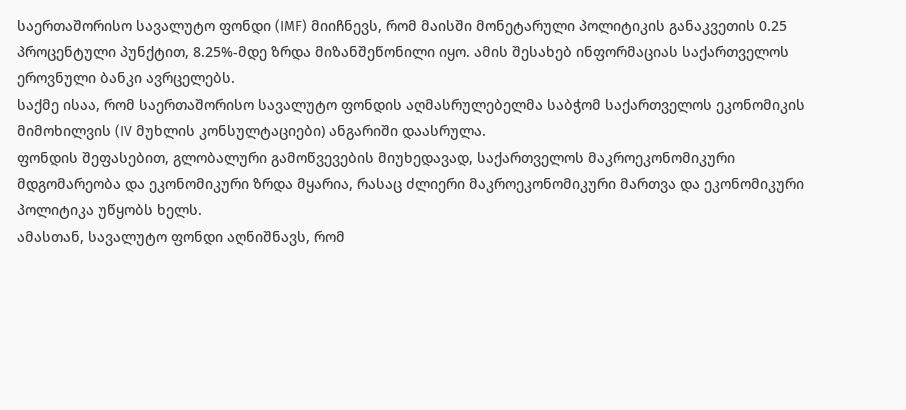საერთაშორისო სავალუტო ფონდი (IMF) მიიჩნევს, რომ მაისში მონეტარული პოლიტიკის განაკვეთის 0.25 პროცენტული პუნქტით, 8.25%-მდე ზრდა მიზანშეწონილი იყო. ამის შესახებ ინფორმაციას საქართველოს ეროვნული ბანკი ავრცელებს.
საქმე ისაა, რომ საერთაშორისო სავალუტო ფონდის აღმასრულებელმა საბჭომ საქართველოს ეკონომიკის მიმოხილვის (IV მუხლის კონსულტაციები) ანგარიში დაასრულა.
ფონდის შეფასებით, გლობალური გამოწვევების მიუხედავად, საქართველოს მაკროეკონომიკური მდგომარეობა და ეკონომიკური ზრდა მყარია, რასაც ძლიერი მაკროეკონომიკური მართვა და ეკონომიკური პოლიტიკა უწყობს ხელს.
ამასთან, სავალუტო ფონდი აღნიშნავს, რომ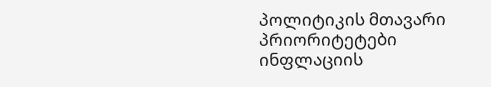პოლიტიკის მთავარი პრიორიტეტები ინფლაციის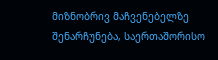მიზნობრივ მაჩვენებელზე შენარჩუნება, საერთაშორისო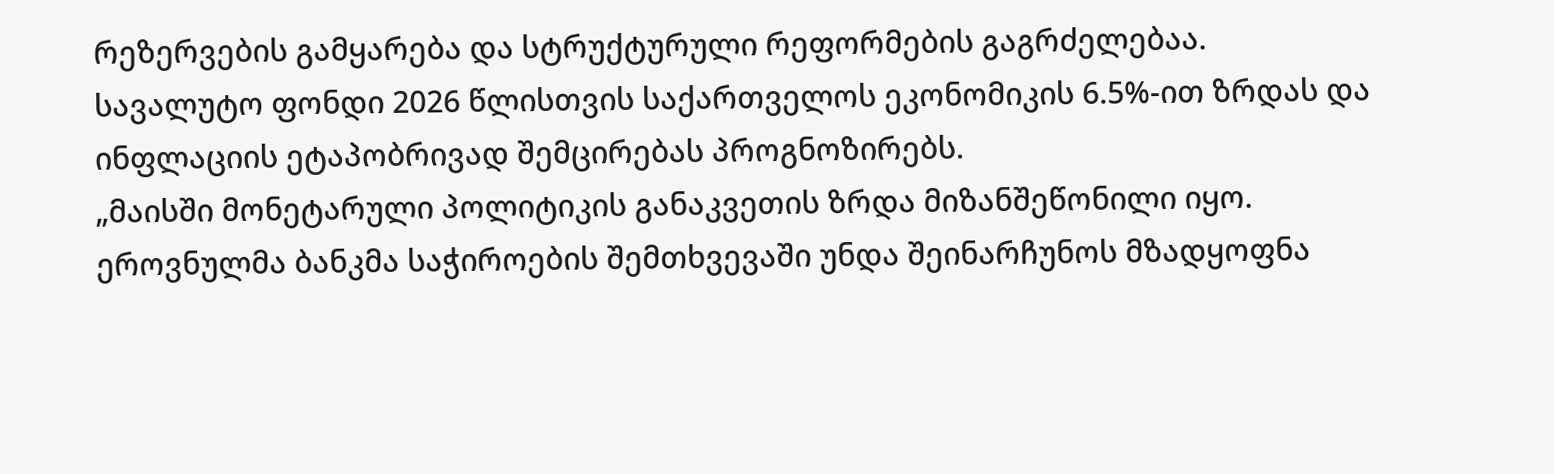რეზერვების გამყარება და სტრუქტურული რეფორმების გაგრძელებაა.
სავალუტო ფონდი 2026 წლისთვის საქართველოს ეკონომიკის 6.5%-ით ზრდას და ინფლაციის ეტაპობრივად შემცირებას პროგნოზირებს.
„მაისში მონეტარული პოლიტიკის განაკვეთის ზრდა მიზანშეწონილი იყო. ეროვნულმა ბანკმა საჭიროების შემთხვევაში უნდა შეინარჩუნოს მზადყოფნა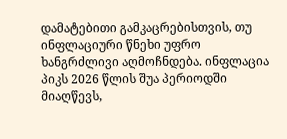დამატებითი გამკაცრებისთვის, თუ ინფლაციური წნეხი უფრო ხანგრძლივი აღმოჩნდება. ინფლაცია პიკს 2026 წლის შუა პერიოდში მიაღწევს,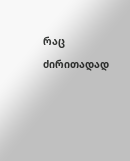რაც ძირითადად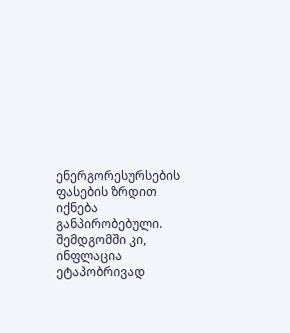ენერგორესურსების ფასების ზრდით იქნება განპირობებული. შემდგომში კი, ინფლაცია ეტაპობრივად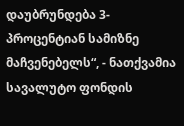დაუბრუნდება 3-პროცენტიან სამიზნე მაჩვენებელს“, - ნათქვამია სავალუტო ფონდის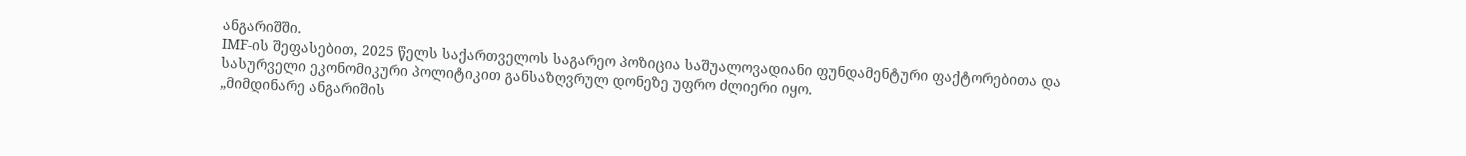ანგარიშში.
IMF-ის შეფასებით, 2025 წელს საქართველოს საგარეო პოზიცია საშუალოვადიანი ფუნდამენტური ფაქტორებითა და სასურველი ეკონომიკური პოლიტიკით განსაზღვრულ დონეზე უფრო ძლიერი იყო.
„მიმდინარე ანგარიშის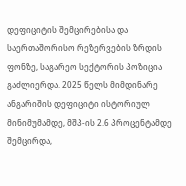დეფიციტის შემცირებისა და საერთაშორისო რეზერვების ზრდის ფონზე, საგარეო სექტორის პოზიცია გაძლიერდა. 2025 წელს მიმდინარე ანგარიშის დეფიციტი ისტორიულ მინიმუმამდე, მშპ-ის 2.6 პროცენტამდე შემცირდა,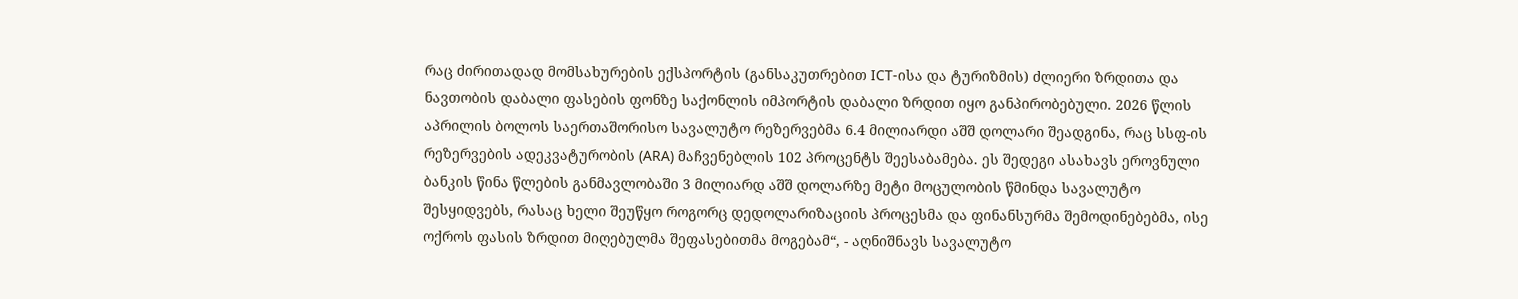რაც ძირითადად მომსახურების ექსპორტის (განსაკუთრებით ICT-ისა და ტურიზმის) ძლიერი ზრდითა და ნავთობის დაბალი ფასების ფონზე საქონლის იმპორტის დაბალი ზრდით იყო განპირობებული. 2026 წლის აპრილის ბოლოს საერთაშორისო სავალუტო რეზერვებმა 6.4 მილიარდი აშშ დოლარი შეადგინა, რაც სსფ-ის რეზერვების ადეკვატურობის (ARA) მაჩვენებლის 102 პროცენტს შეესაბამება. ეს შედეგი ასახავს ეროვნული ბანკის წინა წლების განმავლობაში 3 მილიარდ აშშ დოლარზე მეტი მოცულობის წმინდა სავალუტო შესყიდვებს, რასაც ხელი შეუწყო როგორც დედოლარიზაციის პროცესმა და ფინანსურმა შემოდინებებმა, ისე ოქროს ფასის ზრდით მიღებულმა შეფასებითმა მოგებამ“, - აღნიშნავს სავალუტო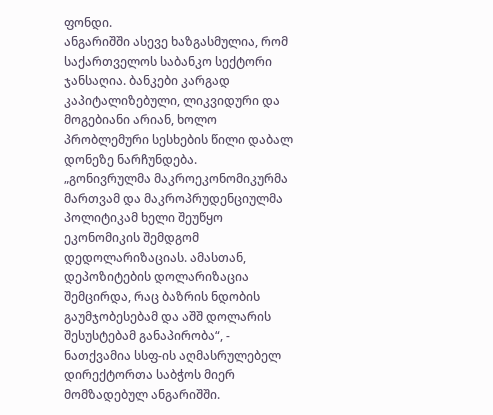ფონდი.
ანგარიშში ასევე ხაზგასმულია, რომ საქართველოს საბანკო სექტორი ჯანსაღია. ბანკები კარგად კაპიტალიზებული, ლიკვიდური და მოგებიანი არიან, ხოლო პრობლემური სესხების წილი დაბალ დონეზე ნარჩუნდება.
„გონივრულმა მაკროეკონომიკურმა მართვამ და მაკროპრუდენციულმა პოლიტიკამ ხელი შეუწყო ეკონომიკის შემდგომ დედოლარიზაციას. ამასთან, დეპოზიტების დოლარიზაცია შემცირდა, რაც ბაზრის ნდობის გაუმჯობესებამ და აშშ დოლარის შესუსტებამ განაპირობა“, - ნათქვამია სსფ-ის აღმასრულებელ დირექტორთა საბჭოს მიერ მომზადებულ ანგარიშში.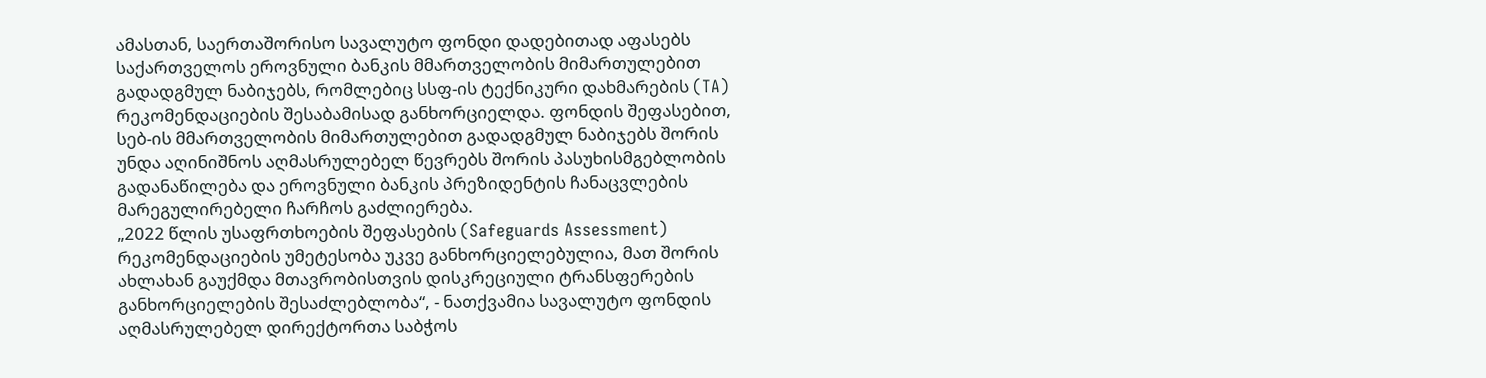ამასთან, საერთაშორისო სავალუტო ფონდი დადებითად აფასებს საქართველოს ეროვნული ბანკის მმართველობის მიმართულებით გადადგმულ ნაბიჯებს, რომლებიც სსფ-ის ტექნიკური დახმარების (TA) რეკომენდაციების შესაბამისად განხორციელდა. ფონდის შეფასებით, სებ-ის მმართველობის მიმართულებით გადადგმულ ნაბიჯებს შორის უნდა აღინიშნოს აღმასრულებელ წევრებს შორის პასუხისმგებლობის გადანაწილება და ეროვნული ბანკის პრეზიდენტის ჩანაცვლების მარეგულირებელი ჩარჩოს გაძლიერება.
„2022 წლის უსაფრთხოების შეფასების (Safeguards Assessment) რეკომენდაციების უმეტესობა უკვე განხორციელებულია, მათ შორის ახლახან გაუქმდა მთავრობისთვის დისკრეციული ტრანსფერების განხორციელების შესაძლებლობა“, - ნათქვამია სავალუტო ფონდის აღმასრულებელ დირექტორთა საბჭოს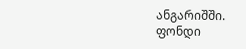ანგარიშში.
ფონდი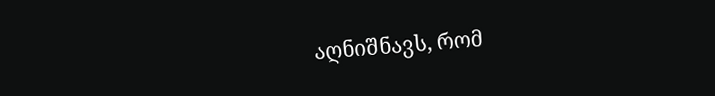აღნიშნავს, რომ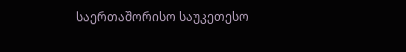საერთაშორისო საუკეთესო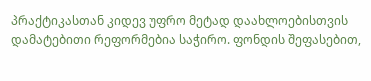პრაქტიკასთან კიდევ უფრო მეტად დაახლოებისთვის დამატებითი რეფორმებია საჭირო. ფონდის შეფასებით,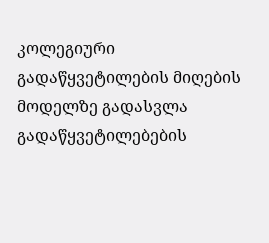კოლეგიური გადაწყვეტილების მიღების მოდელზე გადასვლა გადაწყვეტილებების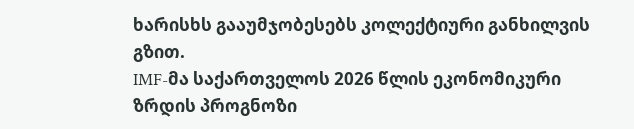ხარისხს გააუმჯობესებს კოლექტიური განხილვის გზით.
IMF-მა საქართველოს 2026 წლის ეკონომიკური ზრდის პროგნოზი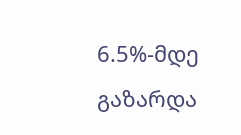6.5%-მდე გაზარდა